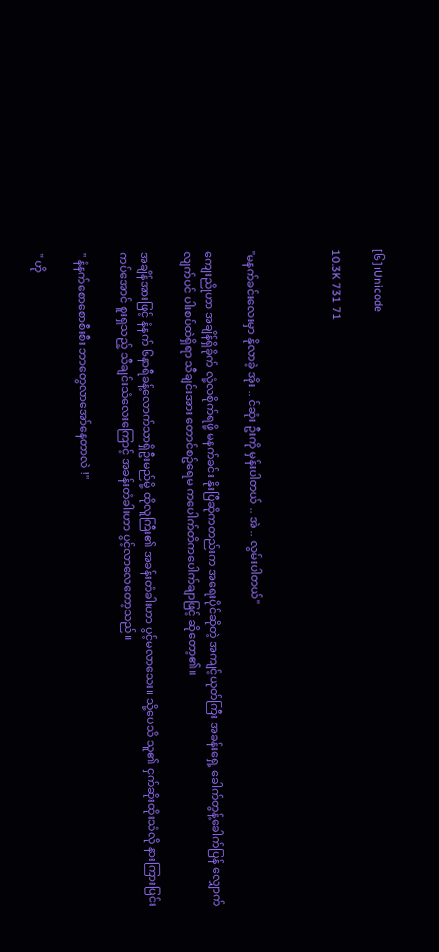[၆]၊Unicode

10.3K 731 71



"မနက်ခင်းလေးမှာ နိုလာခဲ့ အိုး .. င်ဆုံး ဦးကို မှန်းပါတယ် .. အဲ .. လွမ်းပါတယ်"

ကျေးညိုဟာ အချိန်ရှိခိုက် လုံ့လစိုက်ရဖို့ မနက်ခင်း နိုးပြီဆိုကတည်းက အရေးပိုင်ဆိုတဲ့ အကျင့်ယုတ်ကြီး အခန်းရှေ့ ခေါက်တွန့်ခေါက်ပြန် လျှောက်လျက်ပင် ပါးစပ်ထဲရှိရာ သီချင်းအား တောင်စဥ်ရေမ ကပေါက်တိကပေါက်ချာဖြင့် ဆိုတော့၏။

အချိန်အားဖြင့် နံနက် ၆နာရီခန့်လောက်သာရှိဦးမည်မို့ ထိုလူကြီး၏ အခန်းတံခါးဟာ ပွင့်မလာသေး။ သို့ပေသိ သူ၏ ငှက်ဆိုးထိုးသံလို နားကြားပြင်းကပ်အောင် စူးရှသည့် သီချင်းသံလေးကြောင့် အခန်းတံခါးဟာ ပွင့်လာလေတော့သည်။

" နံနက်စောစောစီးစီး ဘာတွေလာအော်နေတာလဲ !"

" ဟို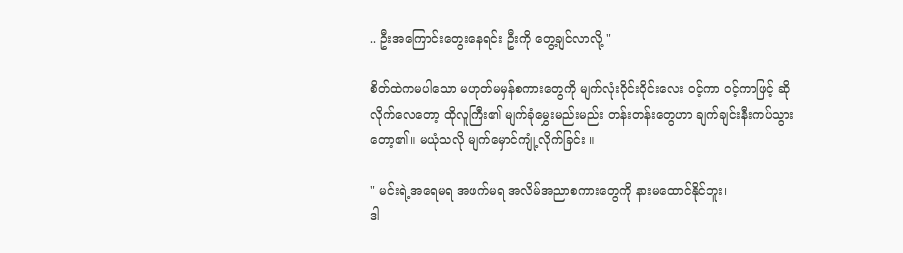.. ဦးအကြောင်းတွေးနေရင်း ဦးကို တွေ့ချင်လာလို့ "

စိတ်ထဲကမပါသော မဟုတ်မမှန်စကားတွေကို မျက်လုံး၀ိုင်း၀ိုင်းလေး ဝင့်ကာ ဝင့်ကာဖြင့် ဆိုလိုက်လေတော့ ထိုလူကြီး၏ မျက်ခုံမွှေးမည်းမည်း တန်းတန်းတွေဟာ ချက်ချင်းနီးကပ်သွားတော့၏။ မယုံသလို မျက်မှောင်ကျုံ့လိုက်ခြင်း ။

" မင်းရဲ့အရေမရ အဖက်မရ အလိမ်အညာစကားတွေကို နားမထောင်နိုင်ဘူး၊
ဒါ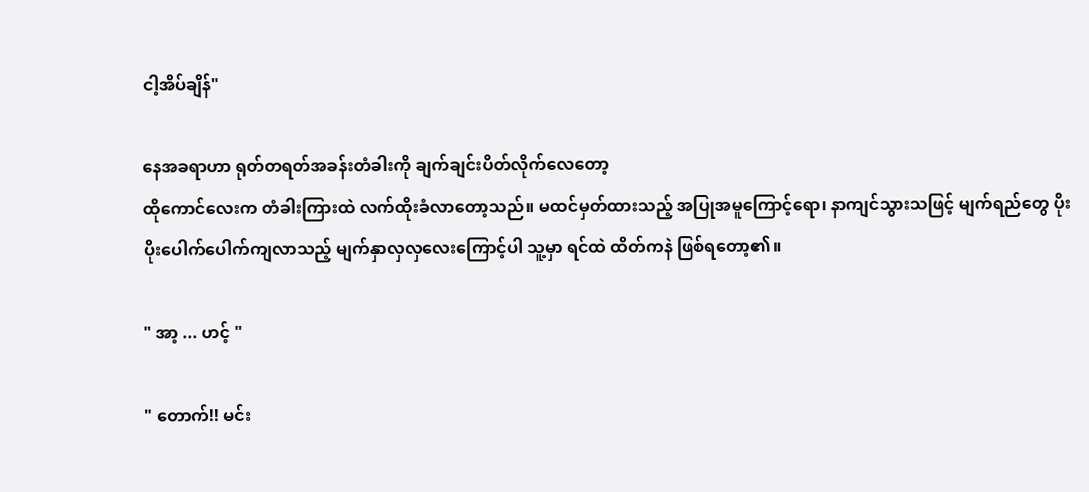ငါ့အိပ်ချိန်"

နေအခရာဟာ ရုတ်တရတ်အခန်းတံခါးကို ချက်ချင်းပိတ်လိုက်လေတော့
ထိုကောင်လေးက တံခါးကြားထဲ လက်ထိုးခံလာတော့သည်။ မထင်မှတ်ထားသည့် အပြုအမူကြောင့်ရော၊ နာကျင်သွားသဖြင့် မျက်ရည်တွေ ပိုးပိုးပေါက်ပေါက်ကျလာသည့် မျက်နှာလှလှလေးကြောင့်ပါ သူ့မှာ ရင်ထဲ ထိတ်ကနဲ ဖြစ်ရတော့၏။

" အာ့ ... ဟင့် "

" တောက်!! မင်း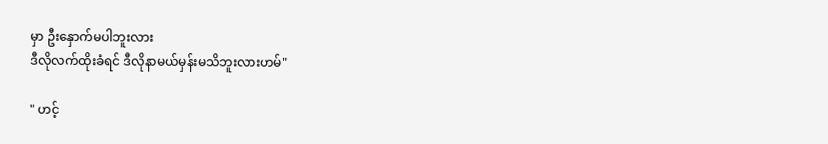မှာ ဦးနှောက်မပါဘူးလား
ဒီလိုလက်ထိုးခံရင် ဒီလိုနာမယ်မှန်းမသိဘူးလားဟမ်"

" ဟင့်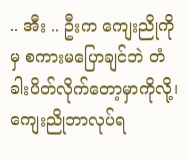.. အီး .. ဦးက ကျေးညိုကိုမှ စကားမပြောချင်ဘဲ တံခါးပိတ်လိုက်တော့မှာကိုလို့၊
ကျေးညိုဘာလုပ်ရ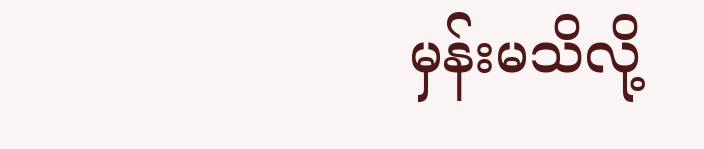မှန်းမသိလို့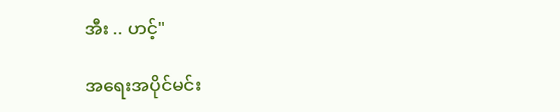အီး .. ဟင့်"

အရေးအပိုင်မင်း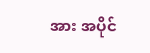အား အပိုင်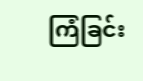ကြံခြင်း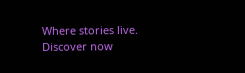Where stories live. Discover now